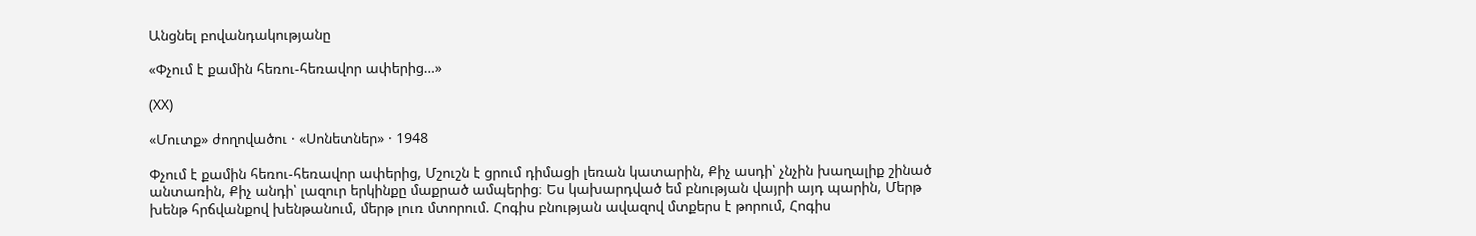Անցնել բովանդակությանը

«Փչում է քամին հեռու-հեռավոր ափերից…»

(XX)

«Մուտք» ժողովածու · «Սոնետներ» · 1948

Փչում է քամին հեռու-հեռավոր ափերից, Մշուշն է ցրում դիմացի լեռան կատարին, Քիչ ասդի՝ չնչին խաղալիք շինած անտառին, Քիչ անդի՝ լազուր երկինքը մաքրած ամպերից։ Ես կախարդված եմ բնության վայրի այդ պարին, Մերթ խենթ հրճվանքով խենթանում, մերթ լուռ մտորում. Հոգիս բնության ավազով մտքերս է թորում, Հոգիս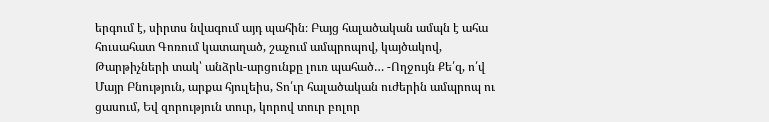երգում է, սիրտս նվագում այդ պահին։ Բայց հալածական ամպն է ահա հուսահատ Գոռում կատաղած, շաչում ամպրոպով, կայծակով, Թարթիչների տակ՝ անձրև-արցունքը լուռ պահած… -Ողջույն Քե՛զ, ո՛վ Մայր Բնություն, արքա հյուլեիս, Տո՛ւր հալածական ուժերին ամպրոպ ու ցասում, Եվ զորություն տուր, կորով տուր բոլոր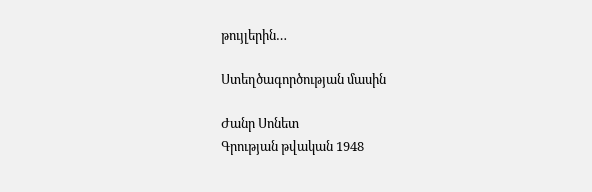թույլերին…

Ստեղծագործության մասին

Ժանր Սոնետ
Գրության թվական 1948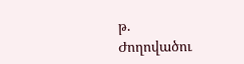թ.
Ժողովածու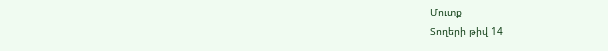Մուտք
Տողերի թիվ 14